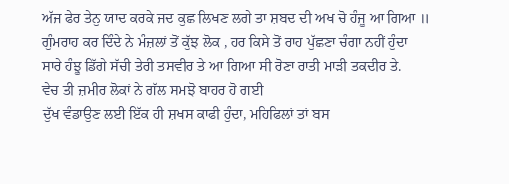ਅੱਜ ਫੇਰ ਤੇਨੁ ਯਾਦ ਕਰਕੇ ਜਦ ਕੁਛ ਲਿਖਣ ਲਗੇ ਤਾ ਸ਼ਬਦ ਦੀ ਅਖ ਚੋ ਹੰਜੂ ਆ ਗਿਆ ॥
ਗੁੰਮਰਾਹ ਕਰ ਦਿੰਦੇ ਨੇ ਮੰਜ਼ਲਾਂ ਤੋਂ ਕੁੱਝ ਲੋਕ , ਹਰ ਕਿਸੇ ਤੋਂ ਰਾਹ ਪੁੱਛਣਾ ਚੰਗਾ ਨਹੀਂ ਹੁੰਦਾ
ਸਾਰੇ ਹੰਝੂ ਡਿੱਗੇ ਸੱਚੀ ਤੇਰੀ ਤਸਵੀਰ ਤੇ ਆ ਗਿਆ ਸੀ ਰੋਣਾ ਰਾਤੀ ਮਾੜੀ ਤਕਦੀਰ ਤੇ.
ਵੇਚ ਤੀ ਜ਼ਮੀਰ ਲੋਕਾਂ ਨੇ ਗੱਲ ਸਮਝੋ ਬਾਹਰ ਹੋ ਗਈ
ਦੁੱਖ ਵੰਡਾਉਣ ਲਈ ਇੱਕ ਹੀ ਸ਼ਖਸ ਕਾਫੀ ਹੁੰਦਾ, ਮਹਿਫਿਲਾਂ ਤਾਂ ਬਸ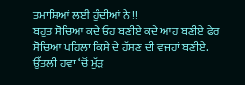ਤਮਾਸ਼ਿਆਂ ਲਈ ਹੁੰਦੀਆਂ ਨੇ !!
ਬਹੁਤ ਸੋਚਿਆ ਕਦੇ ਓਹ ਬਣੀਏ ਕਦੇ ਆਹ ਬਣੀਏ ਫੇਰ ਸੋਚਿਆ ਪਹਿਲਾ ਕਿਸੇ ਦੇ ਹੱਸਣ ਦੀ ਵਜਹਾਂ ਬਣੀਏ.
ਉੱਤਲੀ ਹਵਾ ‘ਚੋਂ ਮੁੱੜ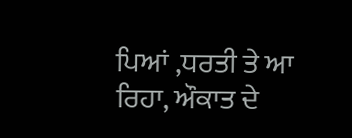ਪਿਆਂ ,ਧਰਤੀ ਤੇ ਆ ਰਿਹਾ, ਔਕਾਤ ਦੇ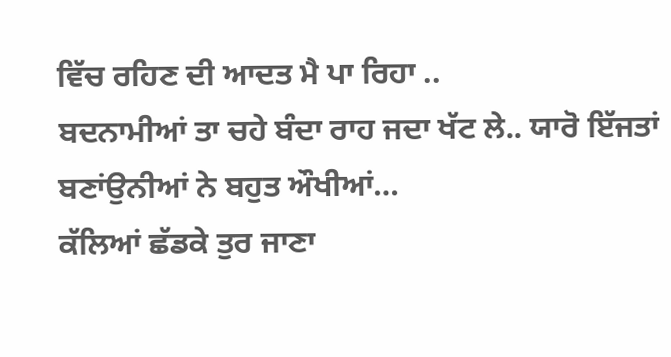ਵਿੱਚ ਰਹਿਣ ਦੀ ਆਦਤ ਮੈ ਪਾ ਰਿਹਾ ..
ਬਦਨਾਮੀਆਂ ਤਾ ਚਹੇ ਬੰਦਾ ਰਾਹ ਜਦਾ ਖੱਟ ਲੇ.. ਯਾਰੋ ਇੱਜਤਾਂ ਬਣਾਂਉਨੀਆਂ ਨੇ ਬਹੁਤ ਔਖੀਆਂ…
ਕੱਲਿਆਂ ਛੱਡਕੇ ਤੁਰ ਜਾਣਾ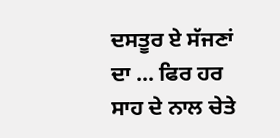ਦਸਤੂਰ ਏ ਸੱਜਣਾਂ ਦਾ … ਫਿਰ ਹਰ ਸਾਹ ਦੇ ਨਾਲ ਚੇਤੇ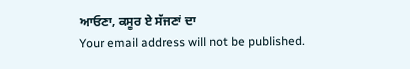ਆਓਣਾ, ਕਸੂਰ ਏ ਸੱਜਣਾਂ ਦਾ
Your email address will not be published.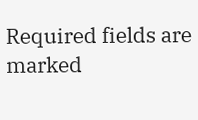Required fields are marked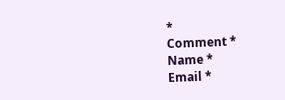*
Comment *
Name *
Email *